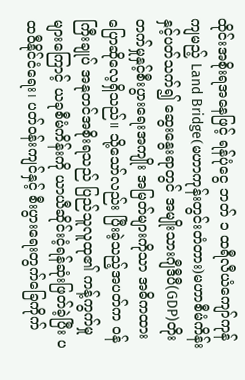ထိုင်းအစိုးရအနေဖြင့် ရန်ပုံငွေ ဘတ် ၁ ထရီလီယံကျော်ကုန်ကျမည့် Land Bridge(မဟာကုန်းတွင်းတံတား)မဟာစီမံကိန်းနှင့်ပတ်သက်၍ ဆွေးနွေးရာတွင် အမျိုးသားဂျီဒီပီ(GDP)တိုးတက်မှုနှင့်စီးပွားရေးအကျိုး အမြတ်များကိုသာ အဓိကထားပြောဆိုလေ့ရှိသည်။ သို့သော်လည်း ပြီးခဲ့သည့်အပတ်က ဝန်ကြီးချုပ် အနုတင်အစိုးရသည် ပြည်သူလူထု၏ ကန့်ကွက်မှုများကြောင့် ယခုစီမံကိန်းကို ယာယီဆိုင်းငံ့ရန်ဆုံးဖြတ်ခဲ့ပြီး ပထဝီနိုင်ငံရေး၊ ပတ်ဝန်းကျင်နှင့် စီးပွားရေးတွက်ခြေကိုက်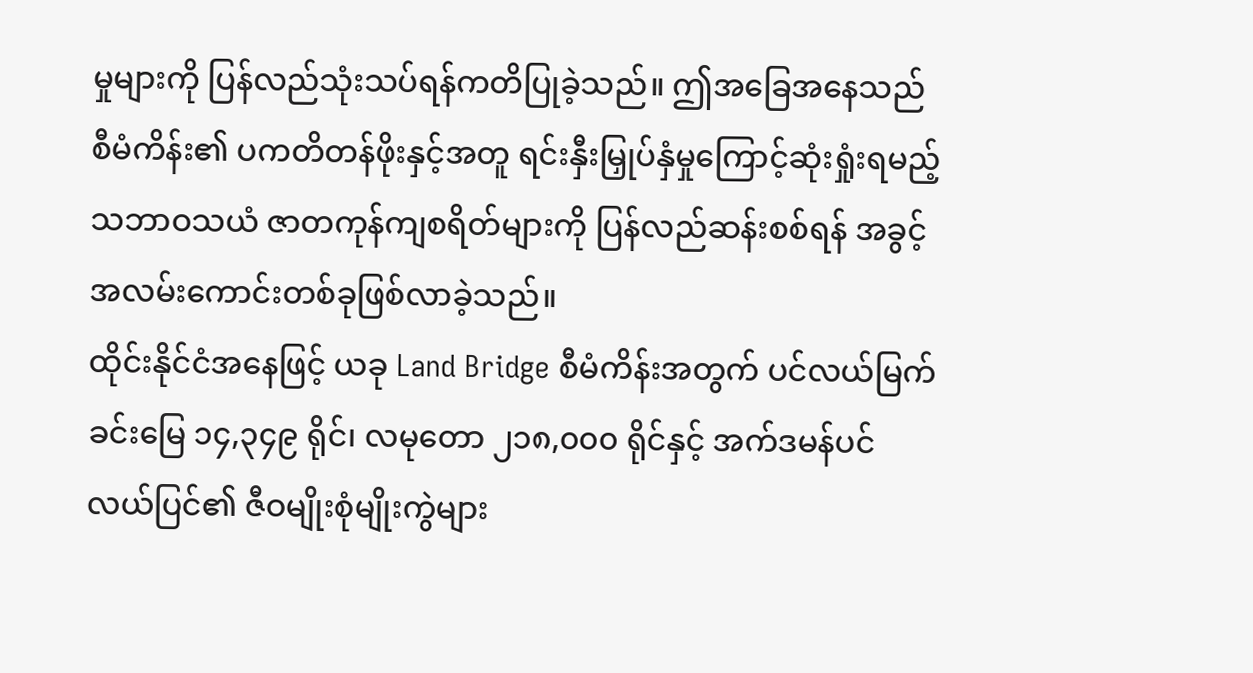မှုများကို ပြန်လည်သုံးသပ်ရန်ကတိပြုခဲ့သည်။ ဤအခြေအနေသည် စီမံကိန်း၏ ပကတိတန်ဖိုးနှင့်အတူ ရင်းနှီးမြှုပ်နှံမှုကြောင့်ဆုံးရှုံးရမည့် သဘာဝသယံ ဇာတကုန်ကျစရိတ်များကို ပြန်လည်ဆန်းစစ်ရန် အခွင့်အလမ်းကောင်းတစ်ခုဖြစ်လာခဲ့သည်။
ထိုင်းနိုင်ငံအနေဖြင့် ယခု Land Bridge စီမံကိန်းအတွက် ပင်လယ်မြက်ခင်းမြေ ၁၄,၃၄၉ ရိုင်၊ လမုတော ၂၁၈,၀၀၀ ရိုင်နှင့် အက်ဒမန်ပင်လယ်ပြင်၏ ဇီဝမျိုးစုံမျိုးကွဲများ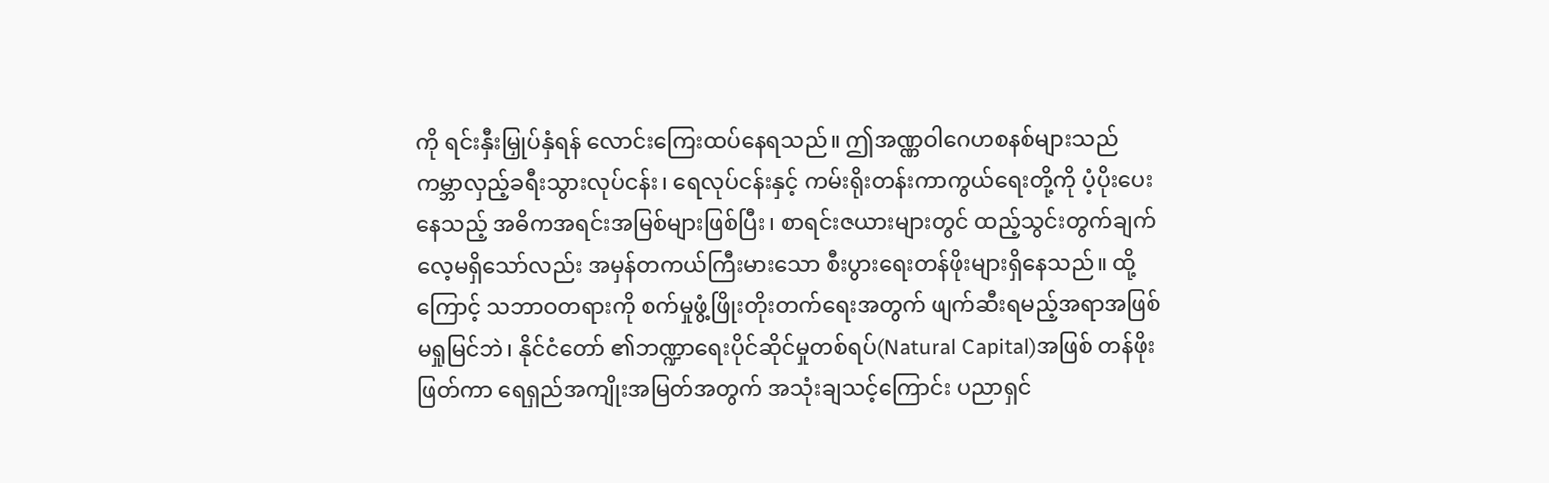ကို ရင်းနှီးမြှုပ်နှံရန် လောင်းကြေးထပ်နေရသည်။ ဤအဏ္ဏဝါဂေဟစနစ်များသည် ကမ္ဘာလှည့်ခရီးသွားလုပ်ငန်း၊ ရေလုပ်ငန်းနှင့် ကမ်းရိုးတန်းကာကွယ်ရေးတို့ကို ပံ့ပိုးပေးနေသည့် အဓိကအရင်းအမြစ်များဖြစ်ပြီး၊ စာရင်းဇယားများတွင် ထည့်သွင်းတွက်ချက်လေ့မရှိသော်လည်း အမှန်တကယ်ကြီးမားသော စီးပွားရေးတန်ဖိုးများရှိနေသည်။ ထို့ကြောင့် သဘာဝတရားကို စက်မှုဖွံ့ဖြိုးတိုးတက်ရေးအတွက် ဖျက်ဆီးရမည့်အရာအဖြစ် မရှုမြင်ဘဲ၊ နိုင်ငံတော် ၏ဘဏ္ဍာရေးပိုင်ဆိုင်မှုတစ်ရပ်(Natural Capital)အဖြစ် တန်ဖိုးဖြတ်ကာ ရေရှည်အကျိုးအမြတ်အတွက် အသုံးချသင့်ကြောင်း ပညာရှင်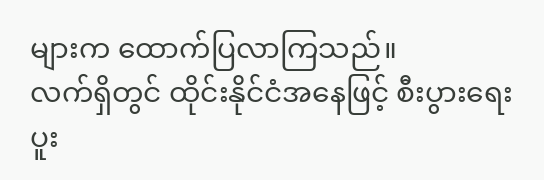များက ထောက်ပြလာကြသည်။
လက်ရှိတွင် ထိုင်းနိုင်ငံအနေဖြင့် စီးပွားရေးပူး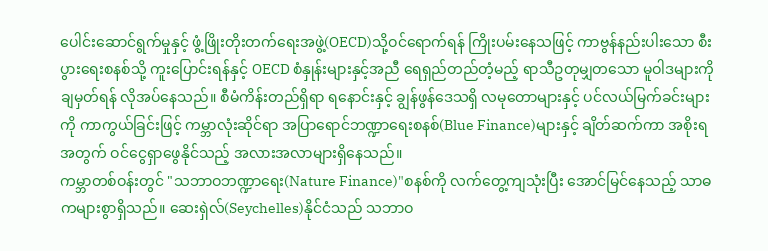ပေါင်းဆောင်ရွက်မှုနှင့် ဖွံ့ဖြိုးတိုးတက်ရေးအဖွဲ့(OECD)သို့ဝင်ရောက်ရန် ကြိုးပမ်းနေသဖြင့် ကာဗွန်နည်းပါးသော စီးပွားရေးစနစ်သို့ ကူးပြောင်းရန်နှင့် OECD စံနှုန်းများနှင့်အညီ ရေရှည်တည်တံ့မည့် ရာသီဥတုမျှတသော မူဝါဒများကို ချမှတ်ရန် လိုအပ်နေသည်။ စီမံကိန်းတည်ရှိရာ ရနောင်းနှင့် ချွန်ဖွန်ဒေသရှိ လမုတောများနှင့် ပင်လယ်မြက်ခင်းများကို ကာကွယ်ခြင်းဖြင့် ကမ္ဘာလုံးဆိုင်ရာ အပြာရောင်ဘဏ္ဍာရေးစနစ်(Blue Finance)များနှင့် ချိတ်ဆက်ကာ အစိုးရအတွက် ဝင်ငွေရှာဖွေနိုင်သည့် အလားအလာများရှိနေသည်။
ကမ္ဘာတစ်ဝန်းတွင် "သဘာဝဘဏ္ဍာရေး(Nature Finance)"စနစ်ကို လက်တွေ့ကျသုံးပြီး အောင်မြင်နေသည့် သာဓကများစွာရှိသည်။ ဆေးရှဲလ်(Seychelles)နိုင်ငံသည် သဘာဝ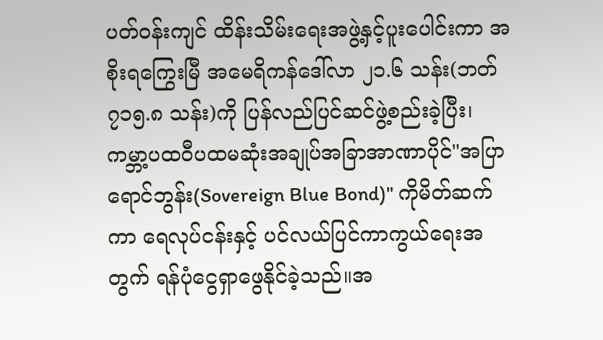ပတ်ဝန်းကျင် ထိန်းသိမ်းရေးအဖွဲ့နှင့်ပူးပေါင်းကာ အစိုးရကြွေးမြီ အမေရိကန်ဒေါ်လာ ၂၁.၆ သန်း(ဘတ် ၇၁၅.၈ သန်း)ကို ပြန်လည်ပြင်ဆင်ဖွဲ့စည်းခဲ့ပြီး၊ ကမ္ဘာ့ပထဝီပထမဆုံးအချုပ်အခြာအာဏာပိုင်"အပြာရောင်ဘွန်း(Sovereign Blue Bond)" ကိုမိတ်ဆက်ကာ ရေလုပ်ငန်းနှင့် ပင်လယ်ပြင်ကာကွယ်ရေးအတွက် ရန်ပုံငွေရှာဖွေနိုင်ခဲ့သည်။အ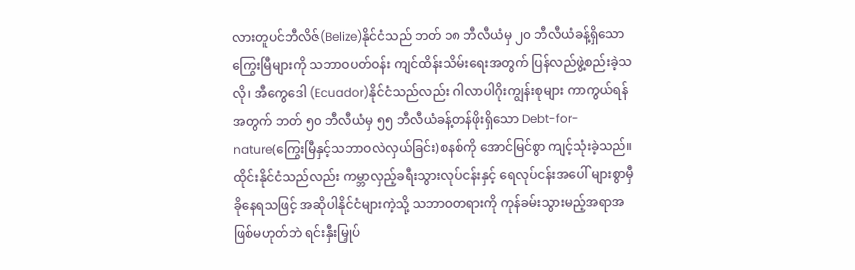လားတူပင်ဘီလိဇ်(Belize)နိုင်ငံသည် ဘတ် ၁၈ ဘီလီယံမှ ၂၀ ဘီလီယံခန့်ရှိသော ကြွေးမြီများကို သဘာဝပတ်ဝန်း ကျင်ထိန်းသိမ်းရေးအတွက် ပြန်လည်ဖွဲ့စည်းခဲ့သလို၊ အီကွေဒေါ (Ecuador)နိုင်ငံသည်လည်း ဂါလာပါဂိုးကျွန်းစုများ ကာကွယ်ရန်အတွက် ဘတ် ၅၀ ဘီလီယံမှ ၅၅ ဘီလီယံခန့်တန်ဖိုးရှိသော Debt-for-nature(ကြွေးမြီနှင့်သဘာဝလဲလှယ်ခြင်း)စနစ်ကို အောင်မြင်စွာ ကျင့်သုံးခဲ့သည်။
ထိုင်းနိုင်ငံသည်လည်း ကမ္ဘာလှည့်ခရီးသွားလုပ်ငန်းနှင့် ရေလုပ်ငန်းအပေါ် များစွာမှီခိုနေရသဖြင့် အဆိုပါနိုင်ငံများကဲ့သို့ သဘာဝတရားကို ကုန်ခမ်းသွားမည့်အရာအဖြစ်မဟုတ်ဘဲ ရင်းနှီးမြှုပ်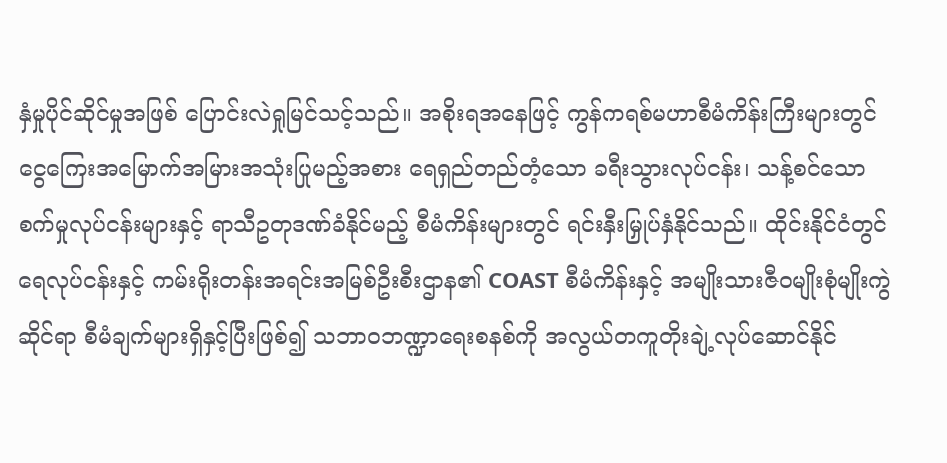နှံမှုပိုင်ဆိုင်မှုအဖြစ် ပြောင်းလဲရှုမြင်သင့်သည်။ အစိုးရအနေဖြင့် ကွန်ကရစ်မဟာစီမံကိန်းကြီးများတွင် ငွေကြေးအမြောက်အမြားအသုံးပြုမည့်အစား ရေရှည်တည်တံ့သော ခရီးသွားလုပ်ငန်း၊ သန့်စင်သော စက်မှုလုပ်ငန်းများနှင့် ရာသီဥတုဒဏ်ခံနိုင်မည့် စီမံကိန်းများတွင် ရင်းနှီးမြှုပ်နှံနိုင်သည်။ ထိုင်းနိုင်ငံတွင် ရေလုပ်ငန်းနှင့် ကမ်းရိုးတန်းအရင်းအမြစ်ဦးစီးဌာန၏ COAST စီမံကိန်းနှင့် အမျိုးသားဇီဝမျိုးစုံမျိုးကွဲဆိုင်ရာ စီမံချက်များရှိနှင့်ပြီးဖြစ်၍ သဘာဝဘဏ္ဍာရေးစနစ်ကို အလွယ်တကူတိုးချဲ့လုပ်ဆောင်နိုင်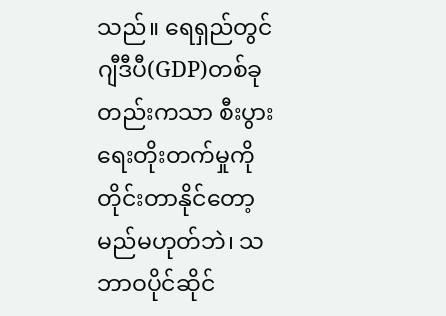သည်။ ရေရှည်တွင် ဂျီဒီပီ(GDP)တစ်ခုတည်းကသာ စီးပွားရေးတိုးတက်မှုကို တိုင်းတာနိုင်တော့မည်မဟုတ်ဘဲ၊ သဘာဝပိုင်ဆိုင်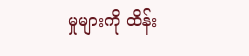မှုများကို ထိန်း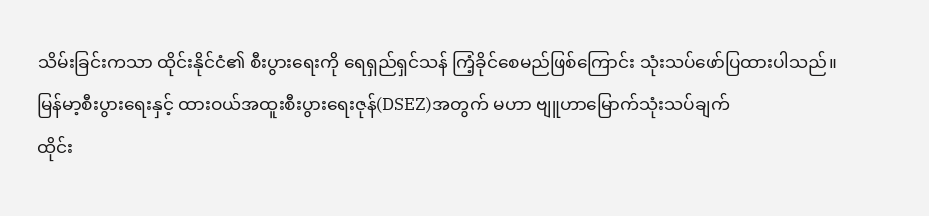သိမ်းခြင်းကသာ ထိုင်းနိုင်ငံ၏ စီးပွားရေးကို ရေရှည်ရှင်သန် ကြံ့ခိုင်စေမည်ဖြစ်ကြောင်း သုံးသပ်ဖော်ပြထားပါသည်။
မြန်မာ့စီးပွားရေးနှင့် ထားဝယ်အထူးစီးပွားရေးဇုန်(DSEZ)အတွက် မဟာ ဗျူဟာမြောက်သုံးသပ်ချက်
ထိုင်း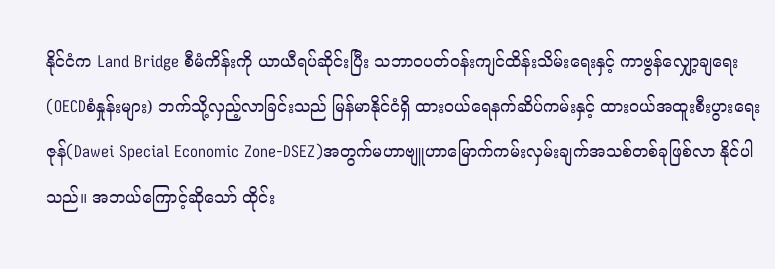နိုင်ငံက Land Bridge စီမံကိန်းကို ယာယီရပ်ဆိုင်းပြီး သဘာဝပတ်ဝန်းကျင်ထိန်းသိမ်းရေးနှင့် ကာဗွန်လျှော့ချရေး(OECDစံနှုန်းများ) ဘက်သို့လှည့်လာခြင်းသည် မြန်မာနိုင်ငံရှိ ထားဝယ်ရေနက်ဆိပ်ကမ်းနှင့် ထားဝယ်အထူးစီးပွားရေးဇုန်(Dawei Special Economic Zone-DSEZ)အတွက်မဟာဗျူဟာမြောက်ကမ်းလှမ်းချက်အသစ်တစ်ခုဖြစ်လာ နိုင်ပါသည်။ အဘယ်ကြောင့်ဆိုသော် ထိုင်း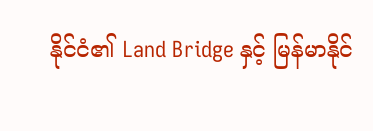နိုင်ငံ၏ Land Bridge နှင့် မြန်မာနိုင်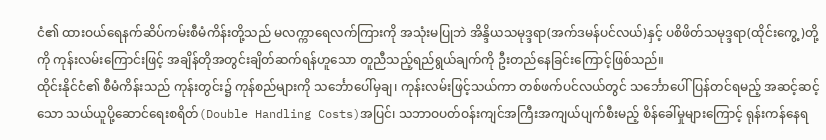ငံ၏ ထားဝယ်ရေနက်ဆိပ်ကမ်းစီမံကိန်းတို့သည် မလက္ကာရေလက်ကြားကို အသုံးမပြုဘဲ အိန္ဒိယသမုဒ္ဒရာ(အက်ဒမန်ပင်လယ်)နှင့် ပစိဖိတ်သမုဒ္ဒရာ(ထိုင်းကွေ့)တို့ကို ကုန်းလမ်းကြောင်းဖြင့် အချိန်တိုအတွင်းချိတ်ဆက်ရန်ဟူသော တူညီသည့်ရည်ရွယ်ချက်ကို ဦးတည်နေခြင်းကြောင့်ဖြစ်သည်။
ထိုင်းနိုင်ငံ၏ စီမံကိန်းသည် ကုန်းတွင်း၌ ကုန်စည်များကို သင်္ဘောပေါ်မှချ၊ ကုန်းလမ်းဖြင့်သယ်ကာ တစ်ဖက်ပင်လယ်တွင် သင်္ဘောပေါ်ပြန်တင်ရမည့် အဆင့်ဆင့်သော သယ်ယူပို့ဆောင်ရေးစရိတ်(Double Handling Costs)အပြင်၊ သဘာဝပတ်ဝန်းကျင်အကြီးအကျယ်ပျက်စီးမည့် စိန်ခေါ်မှုများကြောင့် ရုန်းကန်နေရ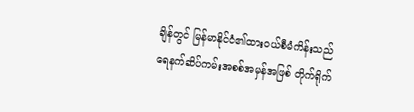ချိန်တွင် မြန်မာနိုင်ငံ၏ထားဝယ်စီမံကိန်းသည် ရေနက်ဆိပ်ကမ်းအစစ်အမှန်အဖြစ် တိုက်ရိုက်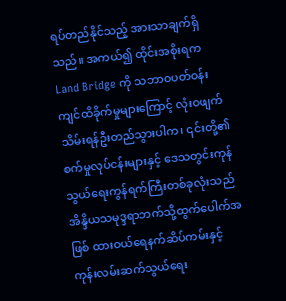ရပ်တည်နိုင်သည့် အားသာချက်ရှိသည်။ အကယ်၍ ထိုင်းအစိုးရက Land Bridge ကို သဘာဝပတ်ဝန်းကျင်ထိခိုက်မှုများကြောင့် လုံးဝဖျက်သိမ်းရန်ဦးတည်သွားပါက၊ ၎င်းတို့၏ စက်မှုလုပ်ငန်းများနှင့် ဒေသတွင်းကုန်သွယ်ရေးကွန်ရက်ကြီးတစ်ခုလုံးသည် အိန္ဒိယသမုဒ္ဒရာဘက်သို့ထွက်ပေါက်အဖြစ် ထားဝယ်ရေနက်ဆိပ်ကမ်းနှင့် ကုန်းလမ်းဆက်သွယ်ရေး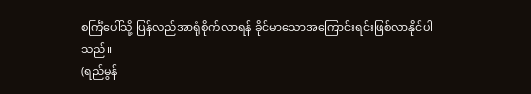စင်္ကြံပေါ်သို့ ပြန်လည်အာရုံစိုက်လာရန် ခိုင်မာသောအကြောင်းရင်းဖြစ်လာနိုင်ပါ သည်။
(ရည်မွန်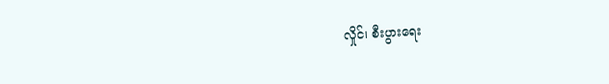လှိုင်၊ စီးပွားရေး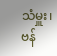သံမှူး၊ ဗန်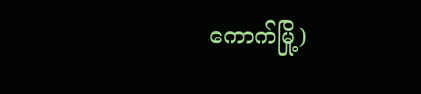ကောက်မြို့)